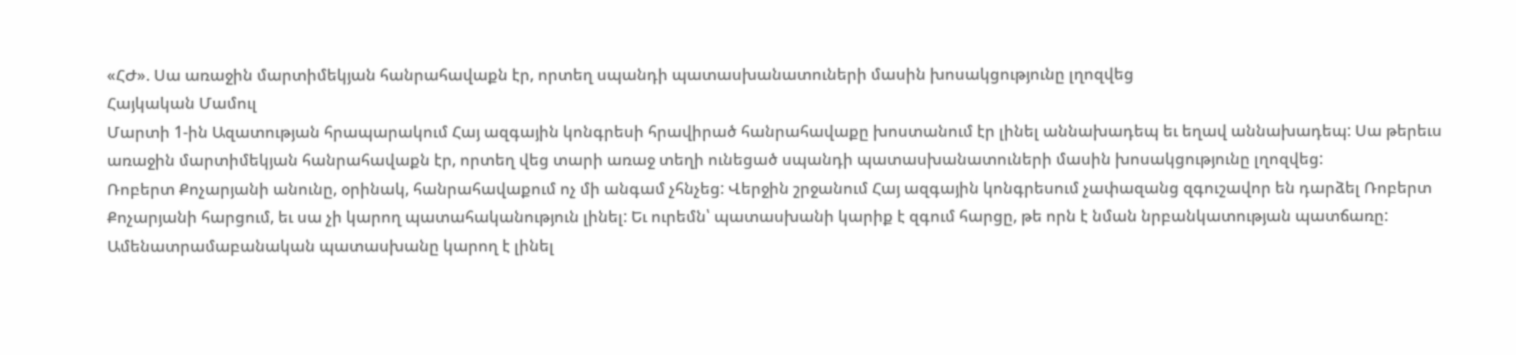«ՀԺ». Սա առաջին մարտիմեկյան հանրահավաքն էր, որտեղ սպանդի պատասխանատուների մասին խոսակցությունը լղոզվեց
Հայկական Մամուլ
Մարտի 1-ին Ազատության հրապարակում Հայ ազգային կոնգրեսի հրավիրած հանրահավաքը խոստանում էր լինել աննախադեպ եւ եղավ աննախադեպ: Սա թերեւս առաջին մարտիմեկյան հանրահավաքն էր, որտեղ վեց տարի առաջ տեղի ունեցած սպանդի պատասխանատուների մասին խոսակցությունը լղոզվեց:
Ռոբերտ Քոչարյանի անունը, օրինակ, հանրահավաքում ոչ մի անգամ չհնչեց: Վերջին շրջանում Հայ ազգային կոնգրեսում չափազանց զգուշավոր են դարձել Ռոբերտ Քոչարյանի հարցում, եւ սա չի կարող պատահականություն լինել: Եւ ուրեմն՝ պատասխանի կարիք է զգում հարցը, թե որն է նման նրբանկատության պատճառը: Ամենատրամաբանական պատասխանը կարող է լինել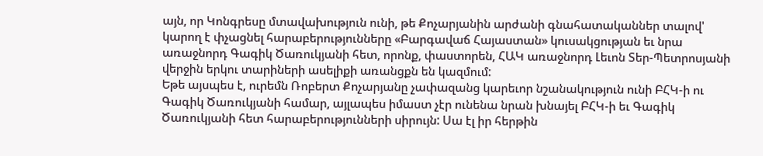այն, որ Կոնգրեսը մտավախություն ունի, թե Քոչարյանին արժանի գնահատականներ տալով' կարող է փչացնել հարաբերությունները «Բարգավաճ Հայաստան» կուսակցության եւ նրա առաջնորդ Գագիկ Ծառուկյանի հետ, որոնք, փաստորեն, ՀԱԿ առաջնորդ Լեւոն Տեր-Պետրոսյանի վերջին երկու տարիների ասելիքի առանցքն են կազմում:
Եթե այսպես է, ուրեմն Ռոբերտ Քոչարյանը չափազանց կարեւոր նշանակություն ունի ԲՀԿ-ի ու Գագիկ Ծառուկյանի համար, այլապես իմաստ չէր ունենա նրան խնայել ԲՀԿ-ի եւ Գագիկ Ծառուկյանի հետ հարաբերությունների սիրույն: Սա էլ իր հերթին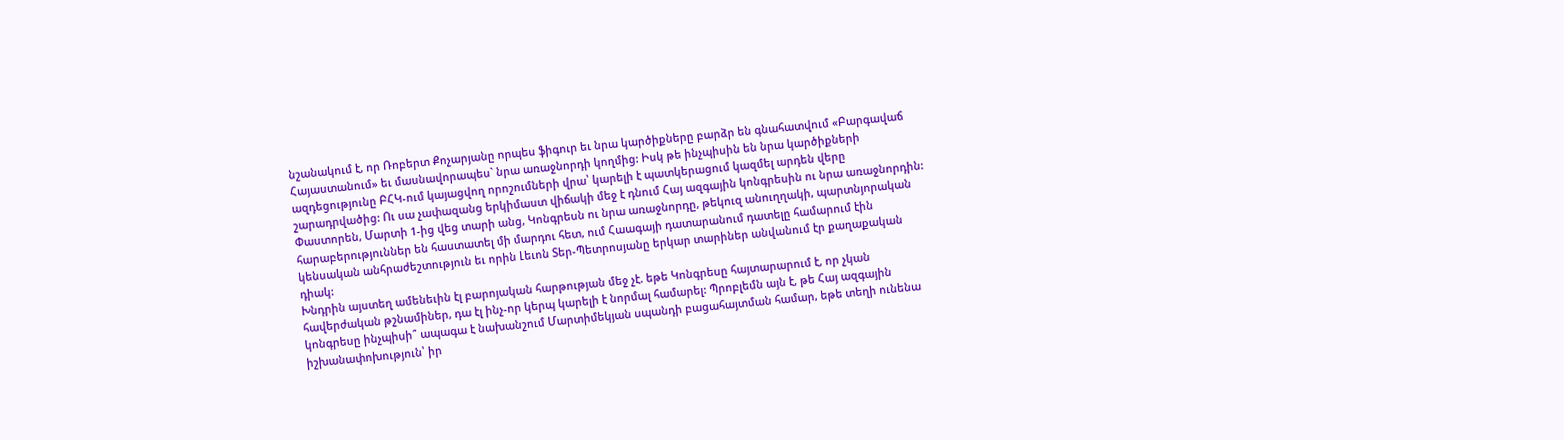նշանակում է, որ Ռոբերտ Քոչարյանը որպես ֆիգուր եւ նրա կարծիքները բարձր են գնահատվում «Բարգավաճ Հայաստանում» եւ մասնավորապես` նրա առաջնորդի կողմից: Իսկ թե ինչպիսին են նրա կարծիքների ազդեցությունը ԲՀԿ-ում կայացվող որոշումների վրա՝ կարելի է պատկերացում կազմել արդեն վերը շարադրվածից: Ու սա չափազանց երկիմաստ վիճակի մեջ է դնում Հայ ազգային կոնգրեսին ու նրա առաջնորդին: Փաստորեն, Մարտի 1-ից վեց տարի անց, Կոնգրեսն ու նրա առաջնորդը, թեկուզ անուղղակի, պարտնյորական հարաբերություններ են հաստատել մի մարդու հետ, ում Հաագայի դատարանում դատելը համարում էին կենսական անհրաժեշտություն եւ որին Լեւոն Տեր-Պետրոսյանը երկար տարիներ անվանում էր քաղաքական դիակ:
Խնդրին այստեղ ամենեւին էլ բարոյական հարթության մեջ չէ. եթե Կոնգրեսը հայտարարում է, որ չկան հավերժական թշնամիներ, դա էլ ինչ-որ կերպ կարելի է նորմալ համարել: Պրոբլեմն այն է, թե Հայ ազգային կոնգրեսը ինչպիսի՞ ապագա է նախանշում Մարտիմեկյան սպանդի բացահայտման համար, եթե տեղի ունենա իշխանափոխություն՝ իր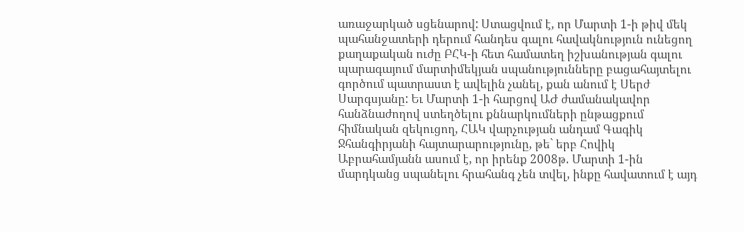առաջարկած սցենարով: Ստացվում է, որ Մարտի 1-ի թիվ մեկ պահանջատերի դերում հանդես գալու հավակնություն ունեցող քաղաքական ուժը ԲՀԿ-ի հետ համատեղ իշխանության գալու պարագայում մարտիմեկյան սպանությունները բացահայտելու գործում պատրաստ է ավելին չանել, քան անում է Սերժ Սարգսյանը: Եւ Մարտի 1-ի հարցով ԱԺ ժամանակավոր հանձնաժողով ստեղծելու քննարկումների ընթացքում հիմնական զեկուցող, ՀԱԿ վարչության անդամ Գագիկ Ջհանգիրյանի հայտարարությունը, թե` երբ Հովիկ Աբրահամյանն ասում է, որ իրենք 2008թ. Մարտի 1-ին մարդկանց սպանելու հրահանգ չեն տվել, ինքը հավատում է այդ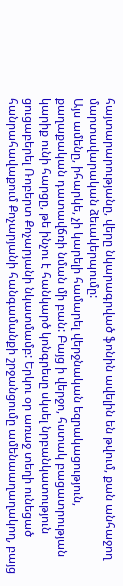հայտարարությանը, վերը նկարագրված ֆոնին ավելին են թվում, քան անհաջող մարտավարական ձեւակերպումը:
Այս ամենը, իհարկե, չի կարելի համարել վերջնական եզրակացություն, քաղաքական դատավճռի նման մի բան: Բայց ի վերջո, հստակ բացատրության կարիք ունի հարցը, թե ինչու է հանկարծ կոնգրեսը սկսել նրբանկատություն ցուցաբերել Ռոբերտ Քոչարյանի նկատմամբ: Երկու օր առաջ տեղի ունեցած հանրահավաքում Քոչարյանի հանգամանքի շրջանցումը ամենաաղաղակող, բայց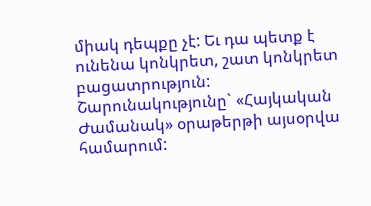միակ դեպքը չէ: Եւ դա պետք է ունենա կոնկրետ, շատ կոնկրետ բացատրություն:
Շարունակությունը` «Հայկական Ժամանակ» օրաթերթի այսօրվա համարում: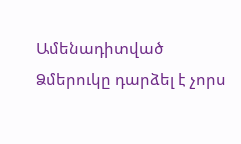Ամենադիտված
Ձմերուկը դարձել է չորս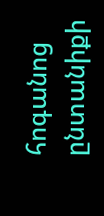հոգանոց ընտանիքի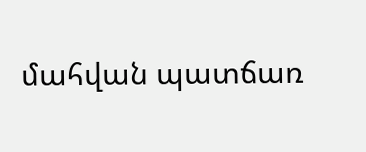մահվան պատճառ